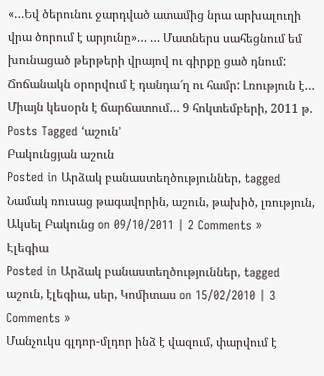«…Եվ ծերունու ջարդված ատամից նրա արխալուղի վրա ծորում է արյունը»… … Մատներս սահեցնում եմ խունացած թերթերի վրայով ու գիրքը ցած դնում: Ճոճանակն օրորվում է դանդա՜ղ ու համր: Լռություն է… Միայն կեսօրն է ճարճատում… 9 հոկտեմբերի, 2011 թ.
Posts Tagged ‘աշուն’
Բակունցյան աշուն
Posted in Արձակ բանաստեղծություններ, tagged Նամակ ռուսաց թագավորին, աշուն, թախիծ, լռություն, Ակսել Բակունց on 09/10/2011 | 2 Comments »
Էլեգիա
Posted in Արձակ բանաստեղծություններ, tagged աշուն, էլեգիա, սեր, Կոմիտաս on 15/02/2010 | 3 Comments »
Մանչուկս գլդոր-մլդոր ինձ է վազում, փարվում է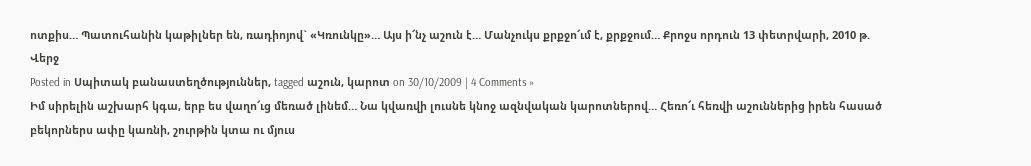ոտքիս… Պատուհանին կաթիլներ են, ռադիոյով` «Կռունկը»… Այս ի՜նչ աշուն է… Մանչուկս քրքջո՜ւմ է, քրքջում… Քրոջս որդուն 13 փետրվարի, 2010 թ.
Վերջ
Posted in Սպիտակ բանաստեղծություններ, tagged աշուն, կարոտ on 30/10/2009 | 4 Comments »
Իմ սիրելին աշխարհ կգա, երբ ես վաղո՜ւց մեռած լինեմ… Նա կվառվի լուսնե կնոջ ազնվական կարոտներով… Հեռո՜ւ հեռվի աշուններից իրեն հասած բեկորներս ափը կառնի, շուրթին կտա ու մյուս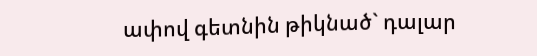ափով գետնին թիկնած` դալար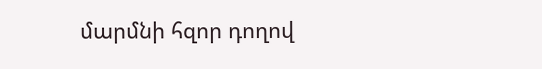մարմնի հզոր դողով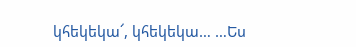կհեկեկա՜, կհեկեկա… …Ես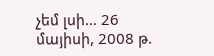չեմ լսի… 26 մայիսի, 2008 թ.